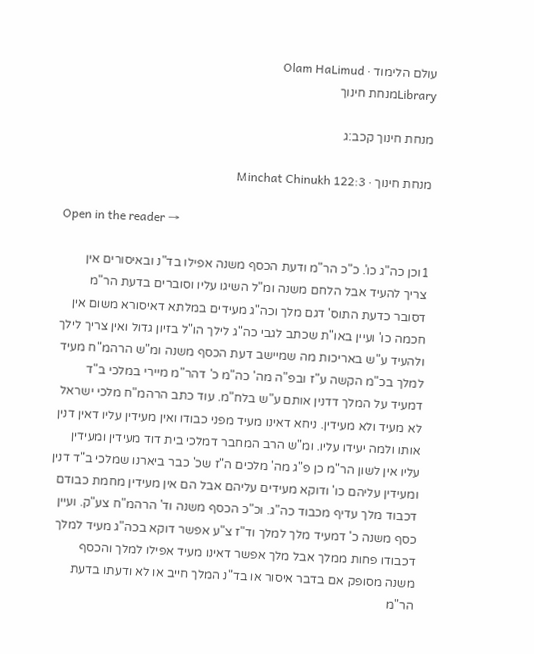עולם הלימוד · Olam HaLimud
Libraryמנחת חינוך

מנחת חינוך קכב:ג

מנחת חינוך · Minchat Chinukh 122:3

Open in the reader →

1וכן כה"ג כו'. כ"כ הר"מ ודעת הכסף משנה אפילו בד"נ ובאיסורים אין צריך להעיד אבל הלחם משנה ומ"ל השיגו עליו וסוברים בדעת הר"מ דסובר כדעת התוס' דגם מלך וכה"ג מעידים במלתא דאיסורא משום אין חכמה כו' ועיין באו"ת שכתב לגבי כה"ג לילך הו"ל בזיון גדול ואין צריך לילך ולהעיד ע"ש באריכות מה שמיישב דעת הכסף משנה ומ"ש הרהמ"ח מעיד למלך בכ"מ הקשה ע"ז ובפ"ה מה' כה"מ כ' דהר"מ מיירי במלכי ב"ד דמעיד על המלך דדנין אותם ע"ש בלח"מ. עוד כתב הרהמ"ח מלכי ישראל לא מעיד ולא מעידין. ניחא דאינו מעיד מפני כבודו ואין מעידין עליו דאין דנין אותו ולמה יעידו עליו. ומ"ש הרב המחבר דמלכי בית דוד מעידין ומעידין עליו אין לשון הר"מ כן פ"ג מה' מלכים ה"ז שכ' כבר ביארנו שמלכי ב"ד דנין ומעידין עליהם כו' ודוקא מעידים עליהם אבל הם אין מעידין מחמת כבודם דכבוד מלך עדיף מכבוד כה"ג. וכ"כ הכסף משנה וד' הרהמ"ח צע"ק. ועיין כסף משנה כ' דמעיד מלך למלך וד"ז צ"ע אפשר דוקא בכה"ג מעיד למלך דכבודו פחות ממלך אבל מלך אפשר דאינו מעיד אפילו למלך והכסף משנה מסופק אם בדבר איסור או בד"נ המלך חייב או לא ודעתו בדעת הר"מ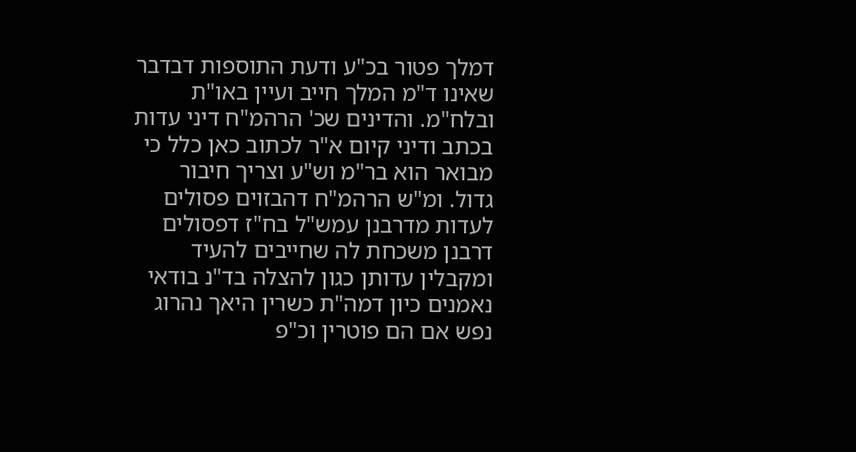דמלך פטור בכ"ע ודעת התוספות דבדבר שאינו ד"מ המלך חייב ועיין באו"ת ובלח"מ. והדינים שכ' הרהמ"ח דיני עדות בכתב ודיני קיום א"ר לכתוב כאן כלל כי מבואר הוא בר"מ וש"ע וצריך חיבור גדול. ומ"ש הרהמ"ח דהבזוים פסולים לעדות מדרבנן עמש"ל בח"ז דפסולים דרבנן משכחת לה שחייבים להעיד ומקבלין עדותן כגון להצלה בד"נ בודאי נאמנים כיון דמה"ת כשרין היאך נהרוג נפש אם הם פוטרין וכ"פ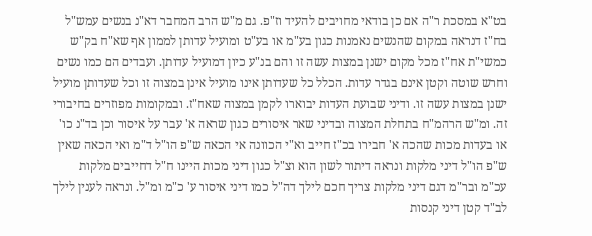בט"א במסכת ר"ה אם כן בודאי מחויבים להעיד וז"פ. גם מ"ש הרב המחבר דא"נ בנשים עמש"ל בח"ז דנראה במקום שהנשים נאמנות כגון בע"מ או בע"ט ומועיל עדותן לממון אף שא"ח בק"ש כמשי"ת אח"ז מכל מקום ישנן במצות עשה זו והם בנ"ע כיון דמועיל עדותן. ועבדים הם כמו נשים וחרש שוטה וקטן אינם בגדר עדות. הכלל כל שעדותן אינו מועיל אינן במצוה זו וכל שעדותן מועיל ישנן במצות עשה זו. ודיני שבועת העדות יבוארו לקמן במצוה שאח"ז. ובמקומות מפוזרים בחיבורי זה. ומ"ש הרהמ"ח בתחלת המצוה ובדיני שאר איסורים כגון שראה א' עבר על איסור וכן בד"נ כו' או בעדות מכות שהכה א' חבירו בכ"ז חייב וא"י הכוונה אי הכאה ש"פ הו"ל ד"מ ואי הכאה שאין ש"פ הו"ל דיני מלקות ונראה דיתור לשון הוא וצ"ל כגון דיני מכות היינו ח"ל דחייבים מלקות עכ"מ ובר"מ דגם דיני מלקות צריך חכם לילך דה"ל כמו דיני איסור ע' כ"מ ומ"ל. ונראה לענין לילך לב"ד קטן דיני קנסות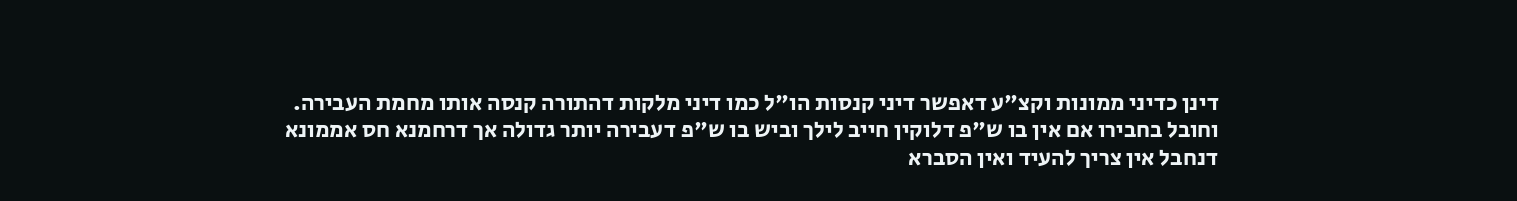דינן כדיני ממונות וקצ"ע דאפשר דיני קנסות הו"ל כמו דיני מלקות דהתורה קנסה אותו מחמת העבירה. וחובל בחבירו אם אין בו ש"פ דלוקין חייב לילך וביש בו ש"פ דעבירה יותר גדולה אך דרחמנא חס אממונא דנחבל אין צריך להעיד ואין הסברא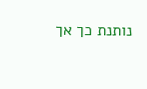נותנת כך אך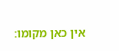אין כאן מקומו: